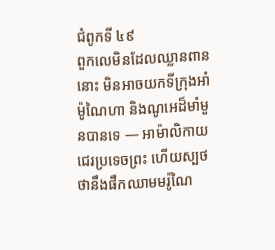ជំពូកទី ៤៩
ពួកលេមិនដែលឈ្លានពាននោះ មិនអាចយកទីក្រុងអាំម៉ូណៃហា និងណូអេដ៏មាំមួនបានទេ — អាម៉ាលិកាយជេរប្រទេចព្រះ ហើយស្បថថានឹងផឹកឈាមមរ៉ូណៃ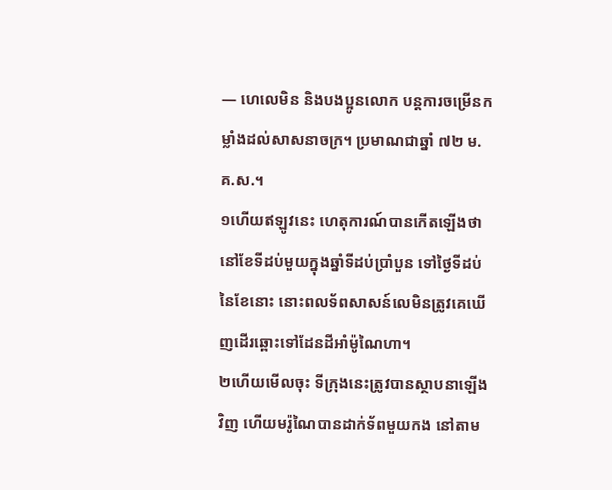— ហេលេមិន និងបងប្អូនលោក បន្តការចម្រើនកម្លាំងដល់សាសនាចក្រ។ ប្រមាណជាឆ្នាំ ៧២ ម.គ.ស.។
១ហើយឥឡូវនេះ ហេតុការណ៍បានកើតឡើងថា នៅខែទីដប់មួយក្នុងឆ្នាំទីដប់ប្រាំបួន ទៅថ្ងៃទីដប់នៃខែនោះ នោះពលទ័ពសាសន៍លេមិនត្រូវគេឃើញដើរឆ្ពោះទៅដែនដីអាំម៉ូណៃហា។
២ហើយមើលចុះ ទីក្រុងនេះត្រូវបានស្ថាបនាឡើងវិញ ហើយមរ៉ូណៃបានដាក់ទ័ពមួយកង នៅតាម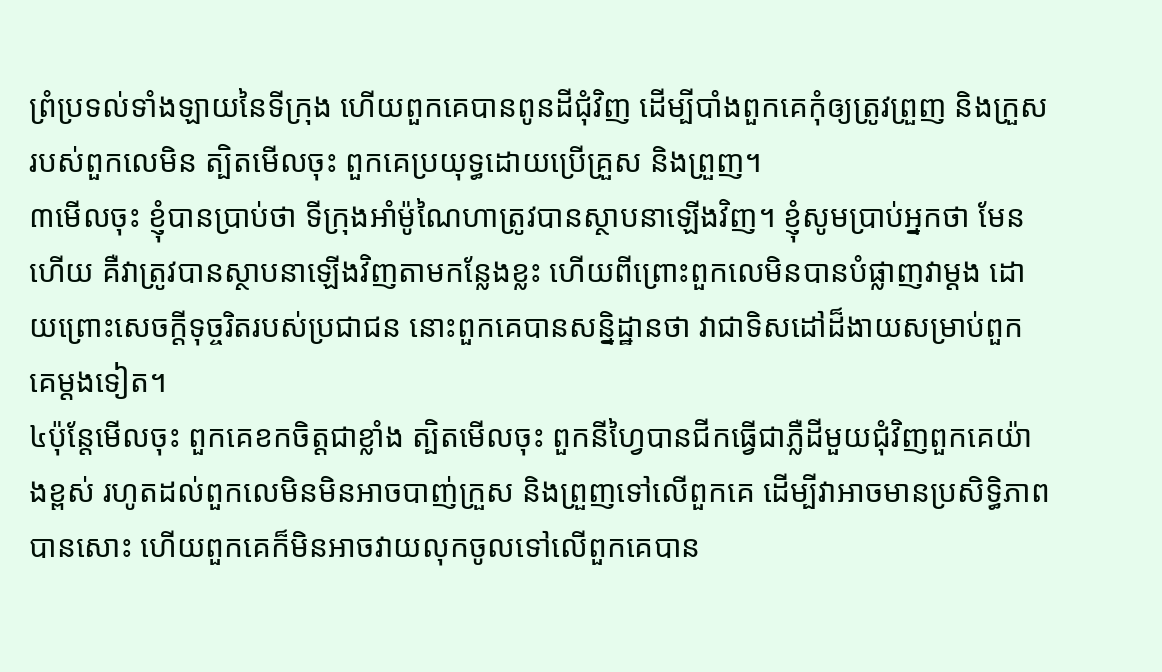ព្រំប្រទល់ទាំងឡាយនៃទីក្រុង ហើយពួកគេបានពូនដីជុំវិញ ដើម្បីបាំងពួកគេកុំឲ្យត្រូវព្រួញ និងក្រួសរបស់ពួកលេមិន ត្បិតមើលចុះ ពួកគេប្រយុទ្ធដោយប្រើគ្រួស និងព្រួញ។
៣មើលចុះ ខ្ញុំបានប្រាប់ថា ទីក្រុងអាំម៉ូណៃហាត្រូវបានស្ថាបនាឡើងវិញ។ ខ្ញុំសូមប្រាប់អ្នកថា មែនហើយ គឺវាត្រូវបានស្ថាបនាឡើងវិញតាមកន្លែងខ្លះ ហើយពីព្រោះពួកលេមិនបានបំផ្លាញវាម្ដង ដោយព្រោះសេចក្ដីទុច្ចរិតរបស់ប្រជាជន នោះពួកគេបានសន្និដ្ឋានថា វាជាទិសដៅដ៏ងាយសម្រាប់ពួកគេម្ដងទៀត។
៤ប៉ុន្តែមើលចុះ ពួកគេខកចិត្តជាខ្លាំង ត្បិតមើលចុះ ពួកនីហ្វៃបានជីកធ្វើជាភ្លឺដីមួយជុំវិញពួកគេយ៉ាងខ្ពស់ រហូតដល់ពួកលេមិនមិនអាចបាញ់ក្រួស និងព្រួញទៅលើពួកគេ ដើម្បីវាអាចមានប្រសិទ្ធិភាពបានសោះ ហើយពួកគេក៏មិនអាចវាយលុកចូលទៅលើពួកគេបាន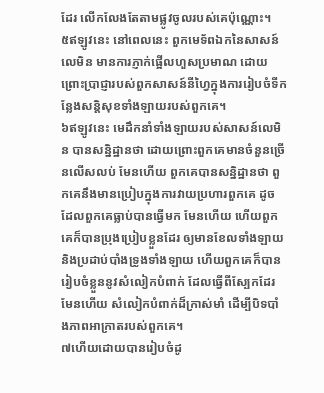ដែរ លើកលែងតែតាមផ្លូវចូលរបស់គេប៉ុណ្ណោះ។
៥ឥឡូវនេះ នៅពេលនេះ ពួកមេទ័ពឯកនៃសាសន៍លេមិន មានការភ្ញាក់ផ្អើលហួសប្រមាណ ដោយព្រោះប្រាជ្ញារបស់ពួកសាសន៍នីហ្វៃក្នុងការរៀបចំទីកន្លែងសន្តិសុខទាំងឡាយរបស់ពួកគេ។
៦ឥឡូវនេះ មេដឹកនាំទាំងឡាយរបស់សាសន៍លេមិន បានសន្និដ្ឋានថា ដោយព្រោះពួកគេមានចំនួនច្រើនលើសលប់ មែនហើយ ពួកគេបានសន្និដ្ឋានថា ពួកគេនឹងមានប្រៀបក្នុងការវាយប្រហារពួកគេ ដូចដែលពួកគេធ្លាប់បានធ្វើមក មែនហើយ ហើយពួកគេក៏បានប្រុងប្រៀបខ្លួនដែរ ឲ្យមានខែលទាំងឡាយ និងប្រដាប់បាំងទ្រូងទាំងឡាយ ហើយពួកគេក៏បានរៀបចំខ្លួននូវសំលៀកបំពាក់ ដែលធ្វើពីស្បែកដែរ មែនហើយ សំលៀកបំពាក់ដ៏ក្រាស់មាំ ដើម្បីបិទបាំងភាពអាក្រាតរបស់ពួកគេ។
៧ហើយដោយបានរៀបចំដូ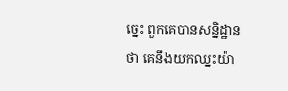ច្នេះ ពួកគេបានសន្និដ្ឋានថា គេនឹងយកឈ្នះយ៉ា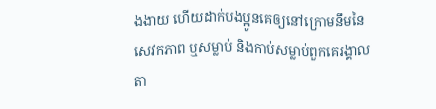ងងាយ ហើយដាក់បងប្អូនគេឲ្យនៅក្រោមនឹមនៃសេវកភាព ឬសម្លាប់ និងកាប់សម្លាប់ពួកគេរង្គាលតា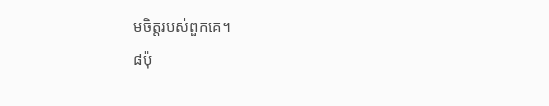មចិត្តរបស់ពួកគេ។
៨ប៉ុ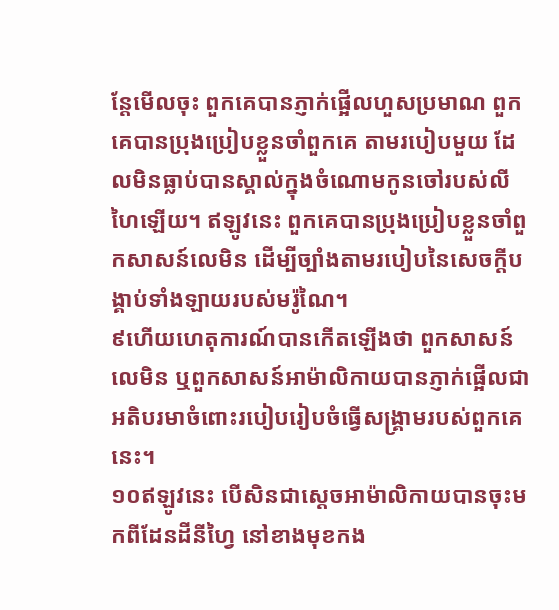ន្តែមើលចុះ ពួកគេបានភ្ញាក់ផ្អើលហួសប្រមាណ ពួកគេបានប្រុងប្រៀបខ្លួនចាំពួកគេ តាមរបៀបមួយ ដែលមិនធ្លាប់បានស្គាល់ក្នុងចំណោមកូនចៅរបស់លីហៃឡើយ។ ឥឡូវនេះ ពួកគេបានប្រុងប្រៀបខ្លួនចាំពួកសាសន៍លេមិន ដើម្បីច្បាំងតាមរបៀបនៃសេចក្ដីបង្គាប់ទាំងឡាយរបស់មរ៉ូណៃ។
៩ហើយហេតុការណ៍បានកើតឡើងថា ពួកសាសន៍លេមិន ឬពួកសាសន៍អាម៉ាលិកាយបានភ្ញាក់ផ្អើលជាអតិបរមាចំពោះរបៀបរៀបចំធ្វើសង្គ្រាមរបស់ពួកគេនេះ។
១០ឥឡូវនេះ បើសិនជាស្ដេចអាម៉ាលិកាយបានចុះមកពីដែនដីនីហ្វៃ នៅខាងមុខកង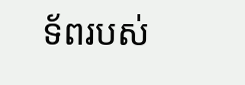ទ័ពរបស់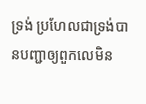ទ្រង់ ប្រហែលជាទ្រង់បានបញ្ជាឲ្យពួកលេមិន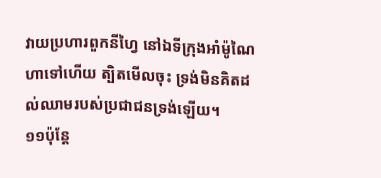វាយប្រហារពួកនីហ្វៃ នៅឯទីក្រុងអាំម៉ូណៃហាទៅហើយ ត្បិតមើលចុះ ទ្រង់មិនគិតដល់ឈាមរបស់ប្រជាជនទ្រង់ឡើយ។
១១ប៉ុន្តែ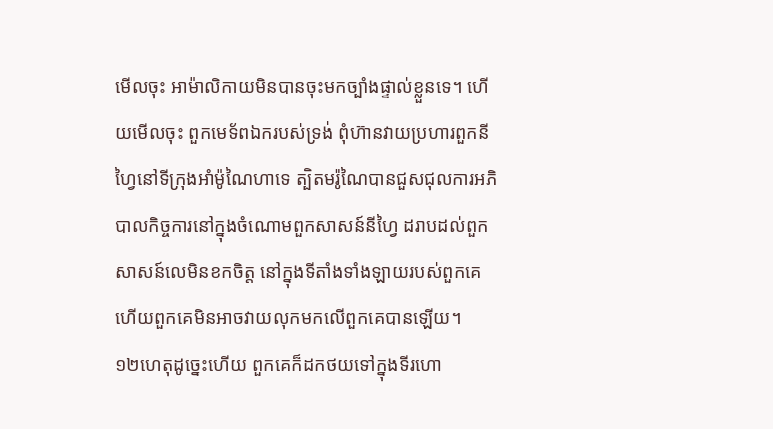មើលចុះ អាម៉ាលិកាយមិនបានចុះមកច្បាំងផ្ទាល់ខ្លួនទេ។ ហើយមើលចុះ ពួកមេទ័ពឯករបស់ទ្រង់ ពុំហ៊ានវាយប្រហារពួកនីហ្វៃនៅទីក្រុងអាំម៉ូណៃហាទេ ត្បិតមរ៉ូណៃបានជួសជុលការអភិបាលកិច្ចការនៅក្នុងចំណោមពួកសាសន៍នីហ្វៃ ដរាបដល់ពួកសាសន៍លេមិនខកចិត្ត នៅក្នុងទីតាំងទាំងឡាយរបស់ពួកគេ ហើយពួកគេមិនអាចវាយលុកមកលើពួកគេបានឡើយ។
១២ហេតុដូច្នេះហើយ ពួកគេក៏ដកថយទៅក្នុងទីរហោ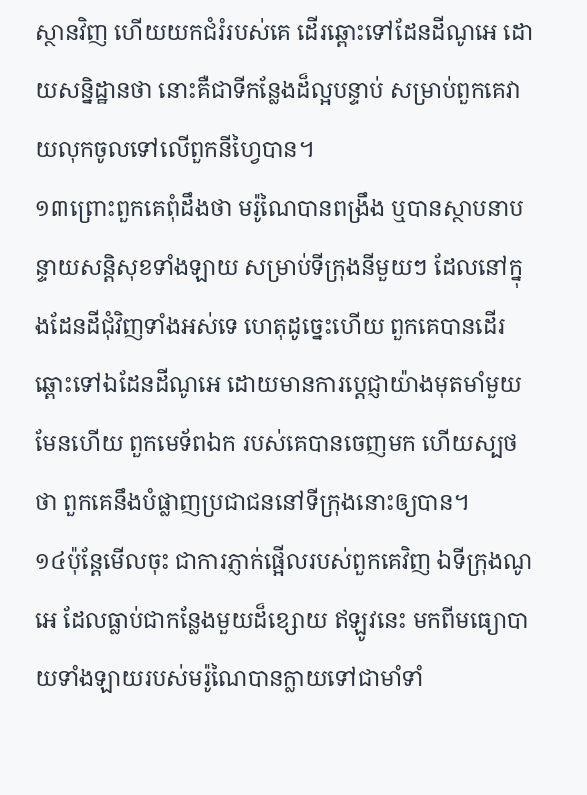ស្ថានវិញ ហើយយកជំរំរបស់គេ ដើរឆ្ពោះទៅដែនដីណូអេ ដោយសន្និដ្ឋានថា នោះគឺជាទីកន្លែងដ៏ល្អបន្ទាប់ សម្រាប់ពួកគេវាយលុកចូលទៅលើពួកនីហ្វៃបាន។
១៣ព្រោះពួកគេពុំដឹងថា មរ៉ូណៃបានពង្រឹង ឬបានស្ថាបនាបន្ទាយសន្តិសុខទាំងឡាយ សម្រាប់ទីក្រុងនីមួយៗ ដែលនៅក្នុងដែនដីជុំវិញទាំងអស់ទេ ហេតុដូច្នេះហើយ ពួកគេបានដើរឆ្ពោះទៅឯដែនដីណូអេ ដោយមានការប្ដេជ្ញាយ៉ាងមុតមាំមួយ មែនហើយ ពួកមេទ័ពឯក របស់គេបានចេញមក ហើយស្បថថា ពួកគេនឹងបំផ្លាញប្រជាជននៅទីក្រុងនោះឲ្យបាន។
១៤ប៉ុន្តែមើលចុះ ជាការភ្ញាក់ផ្អើលរបស់ពួកគេវិញ ឯទីក្រុងណូអេ ដែលធ្លាប់ជាកន្លែងមួយដ៏ខ្សោយ ឥឡូវនេះ មកពីមធ្យោបាយទាំងឡាយរបស់មរ៉ូណៃបានក្លាយទៅជាមាំទាំ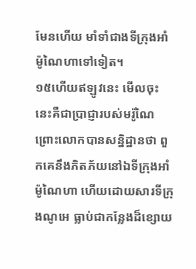មែនហើយ មាំទាំជាងទីក្រុងអាំម៉ូណៃហាទៅទៀត។
១៥ហើយឥឡូវនេះ មើលចុះ នេះគឺជាប្រាជ្ញារបស់មរ៉ូណៃ ព្រោះលោកបានសន្និដ្ឋានថា ពួកគេនឹងភិតភ័យនៅឯទីក្រុងអាំម៉ូណៃហា ហើយដោយសារទីក្រុងណូអេ ធ្លាប់ជាកន្លែងដ៏ខ្សោយ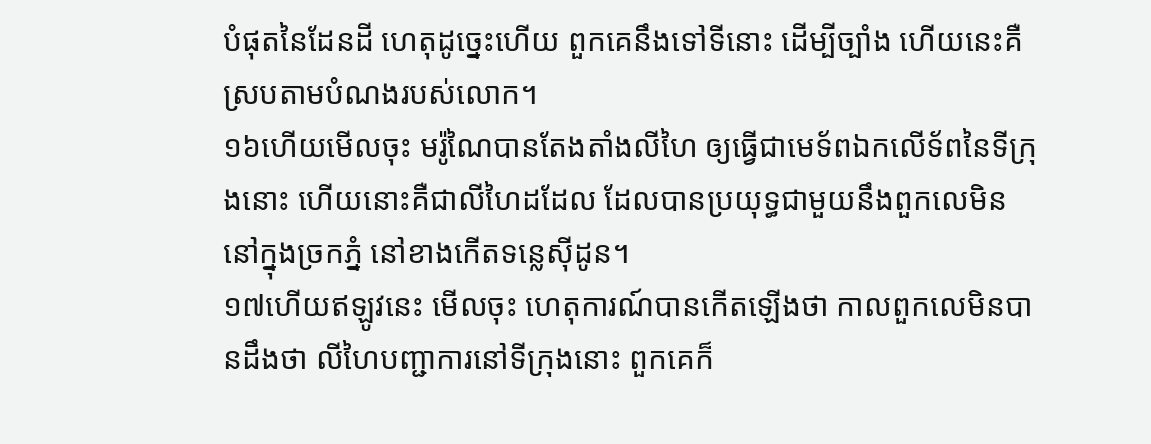បំផុតនៃដែនដី ហេតុដូច្នេះហើយ ពួកគេនឹងទៅទីនោះ ដើម្បីច្បាំង ហើយនេះគឺ ស្របតាមបំណងរបស់លោក។
១៦ហើយមើលចុះ មរ៉ូណៃបានតែងតាំងលីហៃ ឲ្យធ្វើជាមេទ័ពឯកលើទ័ពនៃទីក្រុងនោះ ហើយនោះគឺជាលីហៃដដែល ដែលបានប្រយុទ្ធជាមួយនឹងពួកលេមិននៅក្នុងច្រកភ្នំ នៅខាងកើតទន្លេស៊ីដូន។
១៧ហើយឥឡូវនេះ មើលចុះ ហេតុការណ៍បានកើតឡើងថា កាលពួកលេមិនបានដឹងថា លីហៃបញ្ជាការនៅទីក្រុងនោះ ពួកគេក៏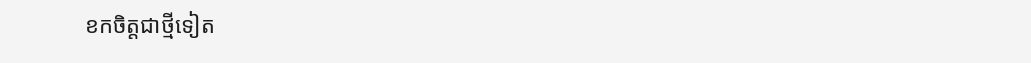ខកចិត្តជាថ្មីទៀត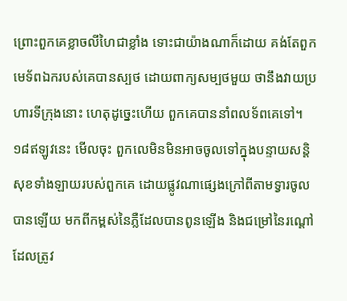ព្រោះពួកគេខ្លាចលីហៃជាខ្លាំង ទោះជាយ៉ាងណាក៏ដោយ គង់តែពួកមេទ័ពឯករបស់គេបានស្បថ ដោយពាក្យសម្បថមួយ ថានឹងវាយប្រហារទីក្រុងនោះ ហេតុដូច្នេះហើយ ពួកគេបាននាំពលទ័ពគេទៅ។
១៨ឥឡូវនេះ មើលចុះ ពួកលេមិនមិនអាចចូលទៅក្នុងបន្ទាយសន្តិសុខទាំងឡាយរបស់ពួកគេ ដោយផ្លូវណាផ្សេងក្រៅពីតាមទ្វារចូលបានឡើយ មកពីកម្ពស់នៃភ្លឺដែលបានពូនឡើង និងជម្រៅនៃរណ្ដៅដែលត្រូវ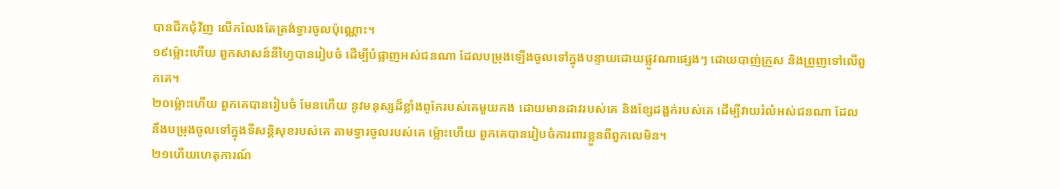បានជីកជុំវិញ លើកលែងតែត្រង់ទ្វារចូលប៉ុណ្ណោះ។
១៩ម្ល៉ោះហើយ ពួកសាសន៍នីហ្វៃបានរៀបចំ ដើម្បីបំផ្លាញអស់ជនណា ដែលបម្រុងឡើងចូលទៅក្នុងបន្ទាយដោយផ្លូវណាផ្សេងៗ ដោយបាញ់ក្រួស និងព្រួញទៅលើពួកគេ។
២០ម្ល៉ោះហើយ ពួកគេបានរៀបចំ មែនហើយ នូវមនុស្សដ៏ខ្លាំងពូកែរបស់គេមួយកង ដោយមានដាវរបស់គេ និងខ្សែដង្ហក់របស់គេ ដើម្បីវាយរំលំអស់ជនណា ដែលនឹងបម្រុងចូលទៅក្នុងទីសន្តិសុខរបស់គេ តាមទ្វារចូលរបស់គេ ម្ល៉ោះហើយ ពួកគេបានរៀបចំការពារខ្លួនពីពួកលេមិន។
២១ហើយហេតុការណ៍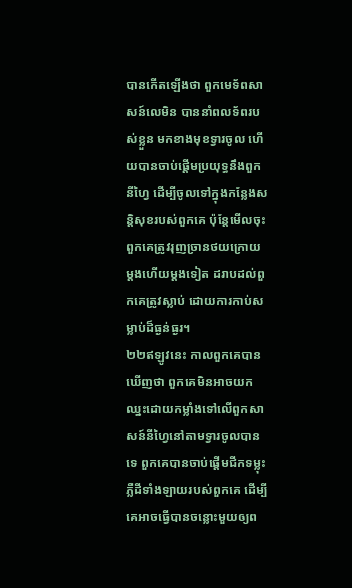បានកើតឡើងថា ពួកមេទ័ពសាសន៍លេមិន បាននាំពលទ័ពរបស់ខ្លួន មកខាងមុខទ្វារចូល ហើយបានចាប់ផ្ដើមប្រយុទ្ធនឹងពួកនីហ្វៃ ដើម្បីចូលទៅក្នុងកន្លែងសន្តិសុខរបស់ពួកគេ ប៉ុន្តែមើលចុះ ពួកគេត្រូវរុញច្រានថយក្រោយ ម្ដងហើយម្ដងទៀត ដរាបដល់ពួកគេត្រូវស្លាប់ ដោយការកាប់សម្លាប់ដ៏ធ្ងន់ធ្ងរ។
២២ឥឡូវនេះ កាលពួកគេបានឃើញថា ពួកគេមិនអាចយកឈ្នះដោយកម្លាំងទៅលើពួកសាសន៍នីហ្វៃនៅតាមទ្វារចូលបានទេ ពួកគេបានចាប់ផ្ដើមជីកទម្លុះភ្លឺដីទាំងឡាយរបស់ពួកគេ ដើម្បីគេអាចធ្វើបានចន្លោះមួយឲ្យព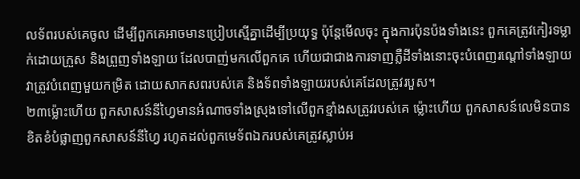លទ័ពរបស់គេចូល ដើម្បីពួកគេអាចមានប្រៀបស្មើគ្នាដើម្បីប្រយុទ្ធ ប៉ុន្តែមើលចុះ ក្នុងការប៉ុនប៉ងទាំងនេះ ពួកគេត្រូវកៀរទម្លាក់ដោយក្រួស និងព្រួញទាំងឡាយ ដែលបាញ់មកលើពួកគេ ហើយជាជាងការទាញភ្លឺដីទាំងនោះចុះបំពេញរណ្ដៅទាំងឡាយ វាត្រូវបំពេញមួយកម្រិត ដោយសាកសពរបស់គេ និងទ័ពទាំងឡាយរបស់គេដែលត្រូវរបួស។
២៣ម្ល៉ោះហើយ ពួកសាសន៍នីហ្វៃមានអំណាចទាំងស្រុងទៅលើពួកខ្មាំងសត្រូវរបស់គេ ម្ល៉ោះហើយ ពួកសាសន៍លេមិនបានខិតខំបំផ្លាញពួកសាសន៍នីហ្វៃ រហូតដល់ពួកមេទ័ពឯករបស់គេត្រូវស្លាប់អ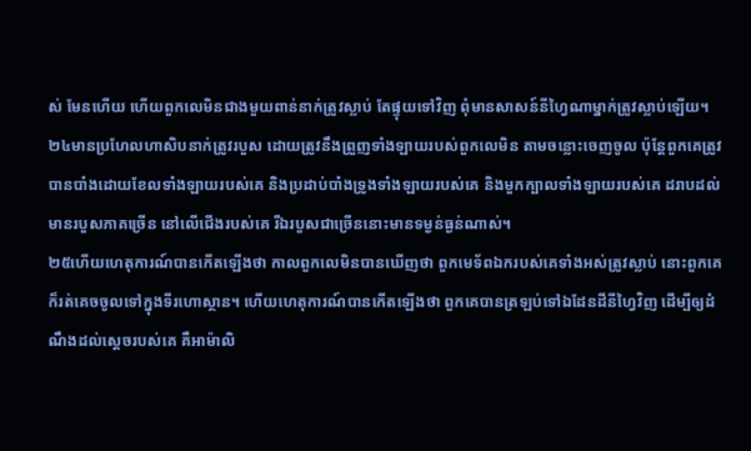ស់ មែនហើយ ហើយពួកលេមិនជាងមួយពាន់នាក់ត្រូវស្លាប់ តែផ្ទុយទៅវិញ ពុំមានសាសន៍នីហ្វៃណាម្នាក់ត្រូវស្លាប់ឡើយ។
២៤មានប្រហែលហាសិបនាក់ត្រូវរបួស ដោយត្រូវនឹងព្រួញទាំងឡាយរបស់ពួកលេមិន តាមចន្លោះចេញចូល ប៉ុន្តែពួកគេត្រូវបានបាំងដោយខែលទាំងឡាយរបស់គេ និងប្រដាប់បាំងទ្រូងទាំងឡាយរបស់គេ និងមួកក្បាលទាំងឡាយរបស់គេ ដរាបដល់មានរបួសភាគច្រើន នៅលើជើងរបស់គេ រីឯរបួសជាច្រើននោះមានទម្ងន់ធ្ងន់ណាស់។
២៥ហើយហេតុការណ៍បានកើតឡើងថា កាលពួកលេមិនបានឃើញថា ពួកមេទ័ពឯករបស់គេទាំងអស់ត្រូវស្លាប់ នោះពួកគេក៏រត់គេចចូលទៅក្នុងទីរហោស្ថាន។ ហើយហេតុការណ៍បានកើតឡើងថា ពួកគេបានត្រឡប់ទៅឯដែនដីនីហ្វៃវិញ ដើម្បីឲ្យដំណឹងដល់ស្ដេចរបស់គេ គឺអាម៉ាលិ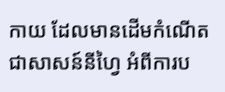កាយ ដែលមានដើមកំណើតជាសាសន៍នីហ្វៃ អំពីការប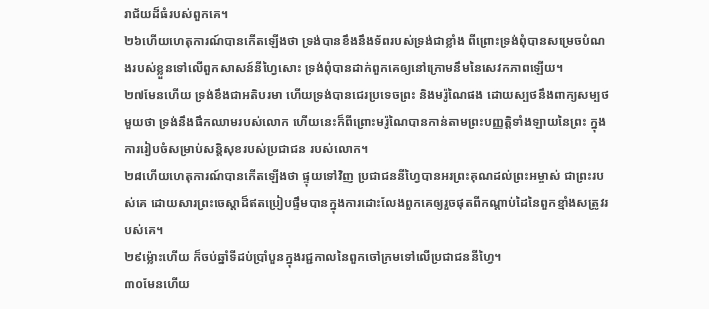រាជ័យដ៏ធំរបស់ពួកគេ។
២៦ហើយហេតុការណ៍បានកើតឡើងថា ទ្រង់បានខឹងនឹងទ័ពរបស់ទ្រង់ជាខ្លាំង ពីព្រោះទ្រង់ពុំបានសម្រេចបំណងរបស់ខ្លួនទៅលើពួកសាសន៍នីហ្វៃសោះ ទ្រង់ពុំបានដាក់ពួកគេឲ្យនៅក្រោមនឹមនៃសេវកភាពឡើយ។
២៧មែនហើយ ទ្រង់ខឹងជាអតិបរមា ហើយទ្រង់បានជេរប្រទេចព្រះ និងមរ៉ូណៃផង ដោយស្បថនឹងពាក្យសម្បថមួយថា ទ្រង់នឹងផឹកឈាមរបស់លោក ហើយនេះក៏ពីព្រោះមរ៉ូណៃបានកាន់តាមព្រះបញ្ញត្តិទាំងឡាយនៃព្រះ ក្នុងការរៀបចំសម្រាប់សន្តិសុខរបស់ប្រជាជន របស់លោក។
២៨ហើយហេតុការណ៍បានកើតឡើងថា ផ្ទុយទៅវិញ ប្រជាជននីហ្វៃបានអរព្រះគុណដល់ព្រះអម្ចាស់ ជាព្រះរបស់គេ ដោយសារព្រះចេស្ដាដ៏ឥតប្រៀបផ្ទឹមបានក្នុងការដោះលែងពួកគេឲ្យរួចផុតពីកណ្ដាប់ដៃនៃពួកខ្មាំងសត្រូវរបស់គេ។
២៩ម្ល៉ោះហើយ ក៏ចប់ឆ្នាំទីដប់ប្រាំបួនក្នុងរជ្ជកាលនៃពួកចៅក្រមទៅលើប្រជាជននីហ្វៃ។
៣០មែនហើយ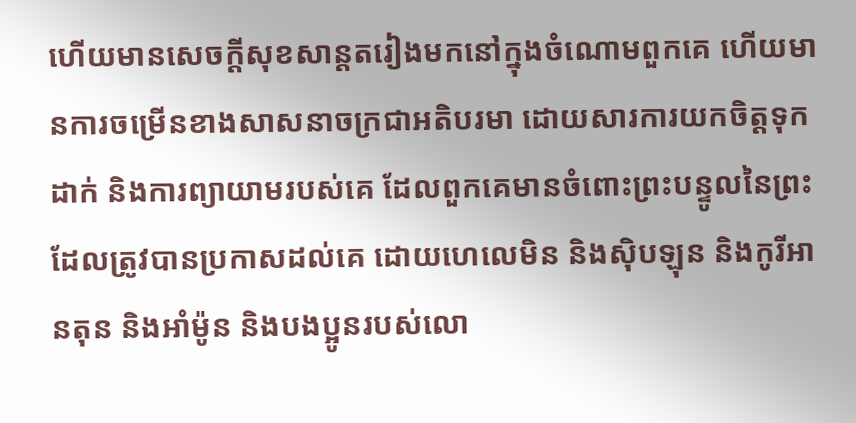ហើយមានសេចក្ដីសុខសាន្តតរៀងមកនៅក្នុងចំណោមពួកគេ ហើយមានការចម្រើនខាងសាសនាចក្រជាអតិបរមា ដោយសារការយកចិត្តទុកដាក់ និងការព្យាយាមរបស់គេ ដែលពួកគេមានចំពោះព្រះបន្ទូលនៃព្រះ ដែលត្រូវបានប្រកាសដល់គេ ដោយហេលេមិន និងស៊ិបឡុន និងកូរីអានតុន និងអាំម៉ូន និងបងប្អូនរបស់លោ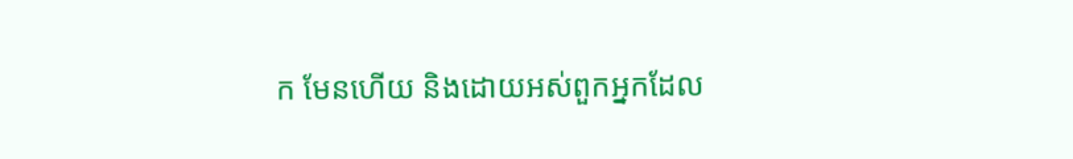ក មែនហើយ និងដោយអស់ពួកអ្នកដែល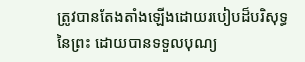ត្រូវបានតែងតាំងឡើងដោយរបៀបដ៏បរិសុទ្ធនៃព្រះ ដោយបានទទួលបុណ្យ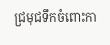ជ្រមុជទឹកចំពោះកា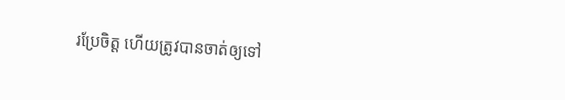រប្រែចិត្ត ហើយត្រូវបានចាត់ឲ្យទៅ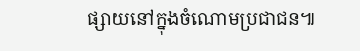ផ្សាយនៅក្នុងចំណោមប្រជាជន៕